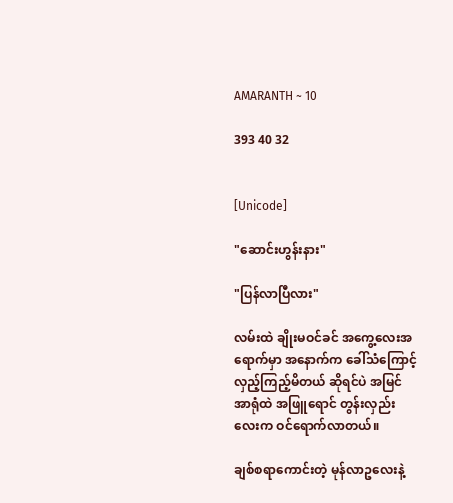AMARANTH ~ 10

393 40 32


[Unicode]

"ဆောင်းဟွန်းနား"

"ပြန်လာပြီလား"

လမ်းထဲ ချိုးမဝင်ခင် အကွေ့လေးအရောက်မှာ အနောက်က ခေါ်သံကြောင့် လှည့်ကြည့်မိတယ် ဆိုရင်ပဲ အမြင်အာရုံထဲ အဖြူရောင် တွန်းလှည်းလေးက ဝင်ရောက်လာတယ်။

ချစ်စရာကောင်းတဲ့ မုန်လာဥလေးနဲ့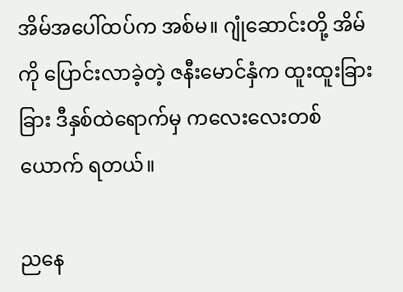အိမ်အပေါ်ထပ်က အစ်မ။ ဂျုံဆောင်းတို့ အိမ်ကို ပြောင်းလာခဲ့တဲ့ ဇနီးမောင်နှံက ထူးထူးခြားခြား ဒီနှစ်ထဲရောက်မှ ကလေးလေးတစ်ယောက် ရတယ်။

ညနေ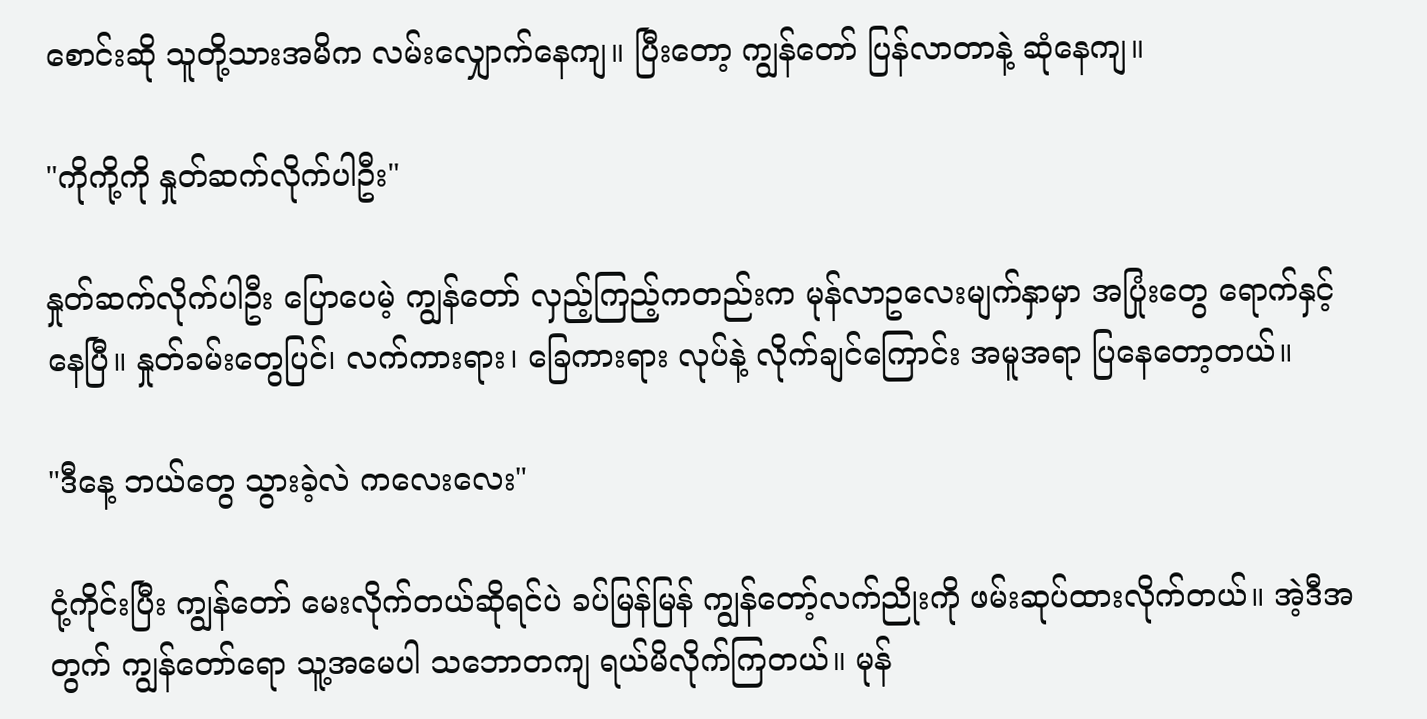စောင်းဆို သူတို့သားအမိက လမ်းလျှောက်နေကျ။ ပြီးတော့ ကျွန်တော် ပြန်လာတာနဲ့ ဆုံနေကျ။

"ကိုကို့ကို နှုတ်ဆက်လိုက်ပါဦး"

နှုတ်ဆက်လိုက်ပါဦး ပြောပေမဲ့ ကျွန်တော် လှည့်ကြည့်ကတည်းက မုန်လာဥလေးမျက်နှာမှာ အပြုံးတွေ ရောက်နှင့်နေပြီ။ နှုတ်ခမ်းတွေပြင်၊ လက်ကားရား၊ ခြေကားရား လုပ်နဲ့ လိုက်ချင်ကြောင်း အမူအရာ ပြနေတော့တယ်။

"ဒီနေ့ ဘယ်တွေ သွားခဲ့လဲ ကလေးလေး"

ငုံ့ကိုင်းပြီး ကျွန်တော် မေးလိုက်တယ်ဆိုရင်ပဲ ခပ်မြန်မြန် ကျွန်တော့်လက်ညိုးကို ဖမ်းဆုပ်ထားလိုက်တယ်။ အဲ့ဒီအတွက် ကျွန်တော်ရော သူ့အမေပါ သဘောတကျ ရယ်မိလိုက်ကြတယ်။ မုန်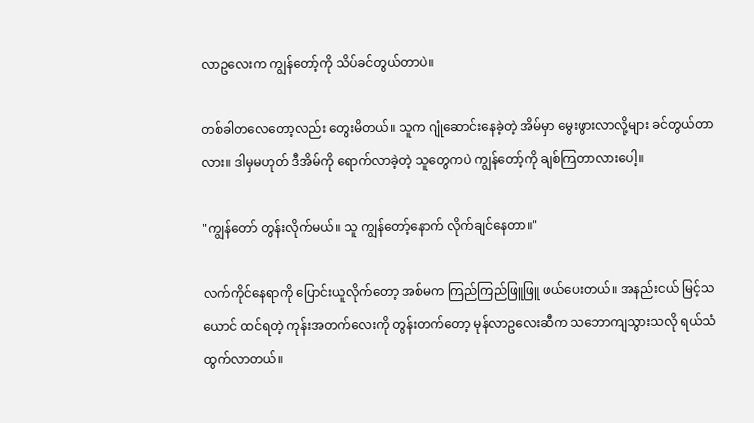လာဥလေးက ကျွန်တော့်ကို သိပ်ခင်တွယ်တာပဲ။

တစ်ခါတလေတော့လည်း တွေးမိတယ်။ သူက ဂျုံဆောင်းနေခဲ့တဲ့ အိမ်မှာ မွေးဖွားလာလို့များ ခင်တွယ်တာလား။ ဒါမှမဟုတ် ဒီအိမ်ကို ရောက်လာခဲ့တဲ့ သူတွေ‌ကပဲ ကျွန်တော့်ကို ချစ်ကြတာလားပေါ့။

"ကျွန်တော် တွန်းလိုက်မယ်။ သူ ကျွန်တော့်နောက် လိုက်ချင်နေတာ။"

လက်ကိုင်နေရာကို ပြောင်းယူလိုက်တော့ အစ်မက ကြည်ကြည်ဖြူဖြူ ဖယ်ပေးတယ်။ အနည်းငယ် မြင့်သယောင် ထင်ရတဲ့ ကုန်းအတက်လေးကို တွန်းတက်တော့ မုန်လာဥလေးဆီက သဘောကျသွားသလို ရယ်သံထွက်လာတယ်။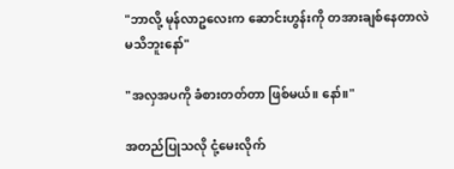"ဘာလို့ မုန်လာဥလေးက ဆောင်းဟွန်းကို တအားချစ်နေတာလဲ မသိဘူးနော်"

"အလှအပကို ခံစားတတ်တာ ဖြစ်မယ်။ နော်။"

အတည်ပြုသလို ငုံ့မေးလိုက်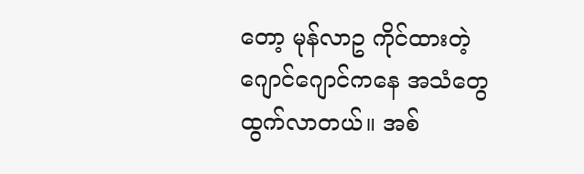တော့ မုန်လာဥ ကိုင်ထားတဲ့ ဂျောင်ဂျောင်ကနေ အသံတွေ ထွက်လာတယ်။ အစ်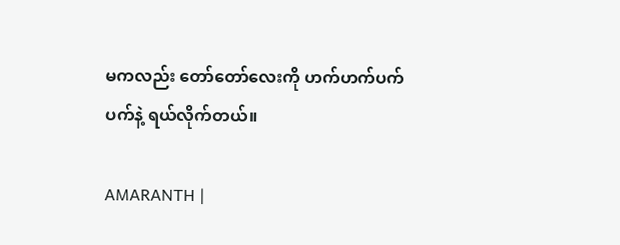မကလည်း တော်တော်လေးကို ဟက်ဟက်ပက်ပက်နဲ့ ရယ်လိုက်တယ်။

AMARANTH |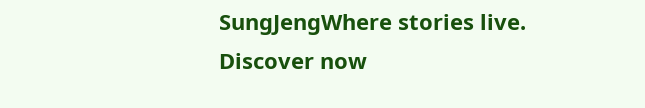SungJengWhere stories live. Discover now